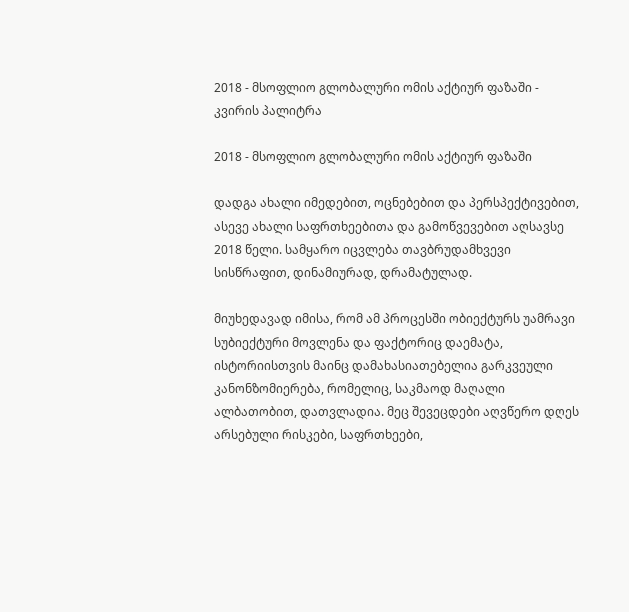2018 - მსოფლიო გლობალური ომის აქტიურ ფაზაში - კვირის პალიტრა

2018 - მსოფლიო გლობალური ომის აქტიურ ფაზაში

დადგა ახალი იმედებით, ოცნებებით და პერსპექტივებით, ასევე ახალი საფრთხეებითა და გამოწვევებით აღსავსე 2018 წელი. სამყარო იცვლება თავბრუდამხვევი სისწრაფით, დინამიურად, დრამატულად.

მიუხედავად იმისა, რომ ამ პროცესში ობიექტურს უამრავი სუბიექტური მოვლენა და ფაქტორიც დაემატა, ისტორიისთვის მაინც დამახასიათებელია გარკვეული კანონზომიერება, რომელიც, საკმაოდ მაღალი ალბათობით, დათვლადია. მეც შევეცდები აღვწერო დღეს არსებული რისკები, საფრთხეები,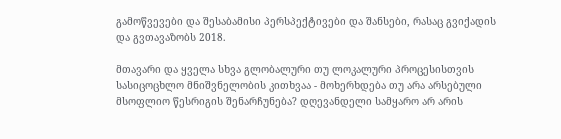გამოწვევები და შესაბამისი პერსპექტივები და შანსები, რასაც გვიქადის და გვთავაზობს 2018.

მთავარი და ყველა სხვა გლობალური თუ ლოკალური პროცესისთვის სასიცოცხლო მნიშვნელობის კითხვაა - მოხერხდება თუ არა არსებული მსოფლიო წესრიგის შენარჩუნება? დღევანდელი სამყარო არ არის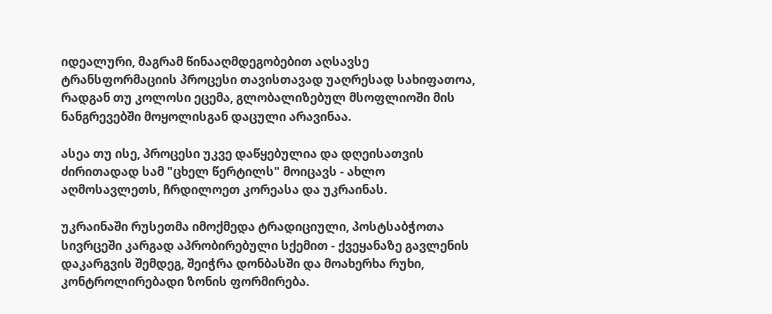იდეალური, მაგრამ წინააღმდეგობებით აღსავსე ტრანსფორმაციის პროცესი თავისთავად უაღრესად სახიფათოა, რადგან თუ კოლოსი ეცემა, გლობალიზებულ მსოფლიოში მის ნანგრევებში მოყოლისგან დაცული არავინაა.

ასეა თუ ისე, პროცესი უკვე დაწყებულია და დღეისათვის ძირითადად სამ "ცხელ წერტილს" მოიცავს - ახლო აღმოსავლეთს, ჩრდილოეთ კორეასა და უკრაინას.

უკრაინაში რუსეთმა იმოქმედა ტრადიციული, პოსტსაბჭოთა სივრცეში კარგად აპრობირებული სქემით - ქვეყანაზე გავლენის დაკარგვის შემდეგ, შეიჭრა დონბასში და მოახერხა რუხი, კონტროლირებადი ზონის ფორმირება.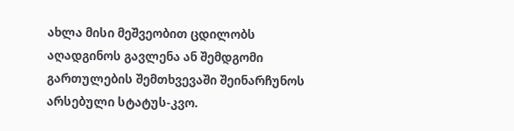ახლა მისი მეშვეობით ცდილობს აღადგინოს გავლენა ან შემდგომი გართულების შემთხვევაში შეინარჩუნოს არსებული სტატუს-კვო.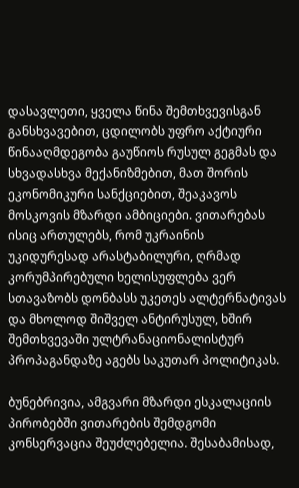დასავლეთი, ყველა წინა შემთხვევისგან განსხვავებით, ცდილობს უფრო აქტიური წინააღმდეგობა გაუწიოს რუსულ გეგმას და სხვადასხვა მექანიზმებით, მათ შორის ეკონომიკური სანქციებით, შეაკავოს მოსკოვის მზარდი ამბიციები. ვითარებას ისიც ართულებს, რომ უკრაინის უკიდურესად არასტაბილური, ღრმად კორუმპირებული ხელისუფლება ვერ სთავაზობს დონბასს უკეთეს ალტერნატივას და მხოლოდ შიშველ ანტირუსულ, ხშირ შემთხვევაში ულტრანაციონალისტურ პროპაგანდაზე აგებს საკუთარ პოლიტიკას.

ბუნებრივია, ამგვარი მზარდი ესკალაციის პირობებში ვითარების შემდგომი კონსერვაცია შეუძლებელია. შესაბამისად,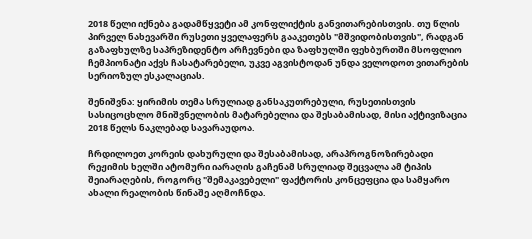2018 წელი იქნება გადამწყვეტი ამ კონფლიქტის განვითარებისთვის. თუ წლის პირველ ნახევარში რუსეთი ყველაფერს გააკეთებს "მშვიდობისთვის", რადგან გაზაფხულზე საპრეზიდენტო არჩევნები და ზაფხულში ფეხბურთში მსოფლიო ჩემპიონატი აქვს ჩასატარებელი, უკვე აგვისტოდან უნდა ველოდოთ ვითარების სერიოზულ ესკალაციას.

შენიშვნა: ყირიმის თემა სრულიად განსაკუთრებული, რუსეთისთვის სასიცოცხლო მნიშვნელობის მატარებელია და შესაბამისად, მისი აქტივიზაცია 2018 წელს ნაკლებად სავარაუდოა.

ჩრდილოეთ კორეის დახურული და შესაბამისად, არაპროგნოზირებადი რეჟიმის ხელში ატომური იარაღის გაჩენამ სრულიად შეცვალა ამ ტიპის შეიარაღების, როგორც "შემაკავებელი" ფაქტორის კონცეფცია და სამყარო ახალი რეალობის წინაშე აღმოჩნდა.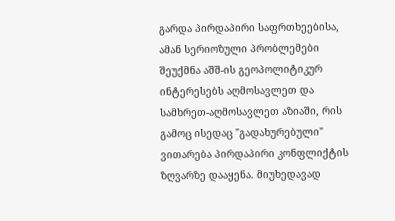გარდა პირდაპირი საფრთხეებისა, ამან სერიოზული პრობლემები შეუქმნა აშშ-ის გეოპოლიტიკურ ინტერესებს აღმოსავლეთ და სამხრეთ-აღმოსავლეთ აზიაში, რის გამოც ისედაც "გადახურებული" ვითარება პირდაპირი კონფლიქტის ზღვარზე დააყენა. მიუხედავად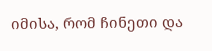იმისა, რომ ჩინეთი და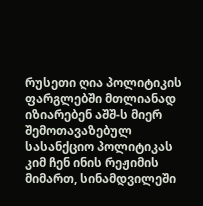რუსეთი ღია პოლიტიკის ფარგლებში მთლიანად იზიარებენ აშშ-ს მიერ შემოთავაზებულ სასანქციო პოლიტიკას კიმ ჩენ ინის რეჟიმის მიმართ, სინამდვილეში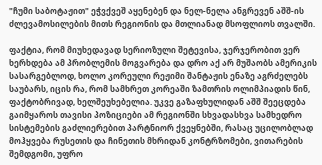"ჩუმი საბოტაჟით" ეჭვქვეშ აყენებენ და ნელ-ნელა ანგრევენ აშშ-ის ძლევამოსილების მითს რეგიონის და მთლიანად მსოფლიოს თვალში.

ფაქტია, რომ მიუხედავად სერიოზული შეტევისა, ჯერჯერობით ვერ ხერხდება ამ პრობლემის მოგვარება და დრო აქ არ მუშაობს ამერიკის სასარგებლოდ, ხოლო კორეული რეჟიმი შანტაჟის ენაზე აგრძელებს საუბარს, იცის რა, რომ სამხრეთ კორეაში ზამთრის ოლიმპიადის წინ, ფაქტობრივად, ხელშეუხებელია. უკვე გაზაფხულიდან აშშ შეეცდება გაიმყაროს თავისი პოზიციები ამ რეგიონში სხვადასხვა სამხედრო სისტემების გაძლიერებით პარტნიორ ქვეყნებში, რასაც უცილობლად მოჰყვება რუსეთის და ჩინეთის მხრიდან კონტრზომები, ვითარების შემდგომი, უფრო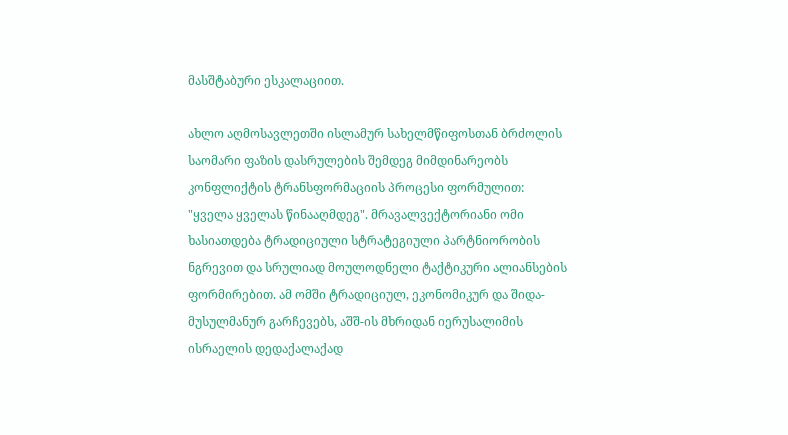მასშტაბური ესკალაციით.

ახლო აღმოსავლეთში ისლამურ სახელმწიფოსთან ბრძოლის საომარი ფაზის დასრულების შემდეგ მიმდინარეობს კონფლიქტის ტრანსფორმაციის პროცესი ფორმულით: "ყველა ყველას წინააღმდეგ". მრავალვექტორიანი ომი ხასიათდება ტრადიციული სტრატეგიული პარტნიორობის ნგრევით და სრულიად მოულოდნელი ტაქტიკური ალიანსების ფორმირებით. ამ ომში ტრადიციულ, ეკონომიკურ და შიდა-მუსულმანურ გარჩევებს, აშშ-ის მხრიდან იერუსალიმის ისრაელის დედაქალაქად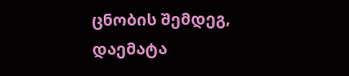ცნობის შემდეგ, დაემატა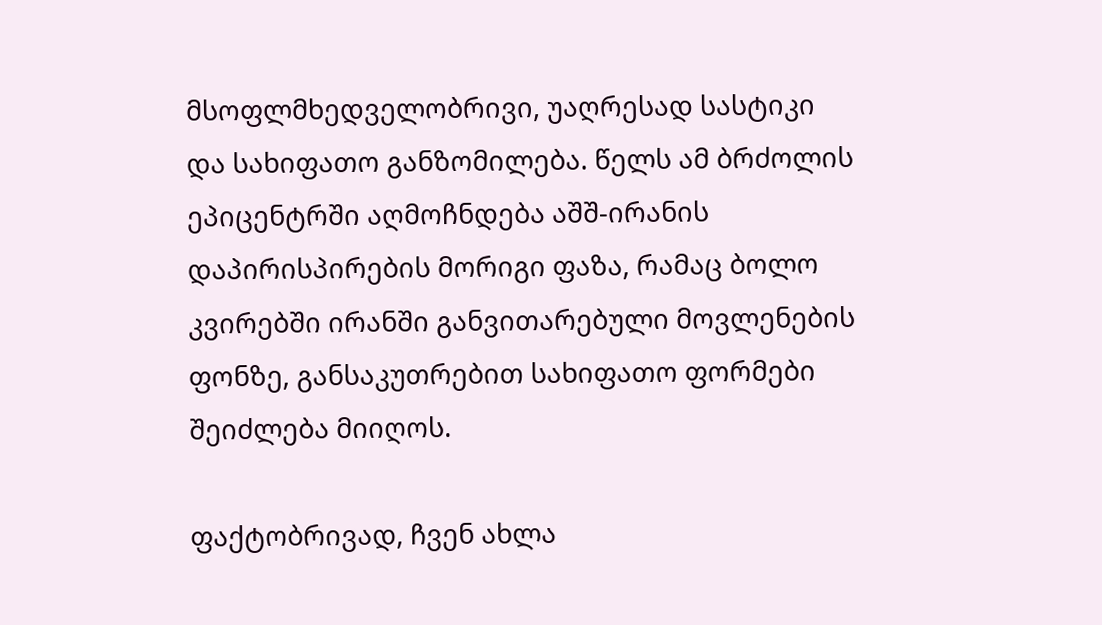მსოფლმხედველობრივი, უაღრესად სასტიკი და სახიფათო განზომილება. წელს ამ ბრძოლის ეპიცენტრში აღმოჩნდება აშშ-ირანის დაპირისპირების მორიგი ფაზა, რამაც ბოლო კვირებში ირანში განვითარებული მოვლენების ფონზე, განსაკუთრებით სახიფათო ფორმები შეიძლება მიიღოს.

ფაქტობრივად, ჩვენ ახლა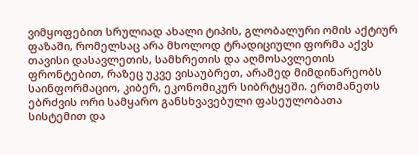ვიმყოფებით სრულიად ახალი ტიპის, გლობალური ომის აქტიურ ფაზაში, რომელსაც არა მხოლოდ ტრადიციული ფორმა აქვს თავისი დასავლეთის, სამხრეთის და აღმოსავლეთის ფრონტებით, რაზეც უკვე ვისაუბრეთ, არამედ მიმდინარეობს საინფორმაციო, კიბერ, ეკონომიკურ სიბრტყეში. ერთმანეთს ებრძვის ორი სამყარო განსხვავებული ფასეულობათა სისტემით და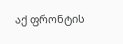აქ ფრონტის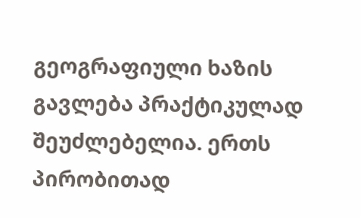გეოგრაფიული ხაზის გავლება პრაქტიკულად შეუძლებელია. ერთს პირობითად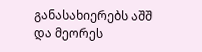განასახიერებს აშშ და მეორეს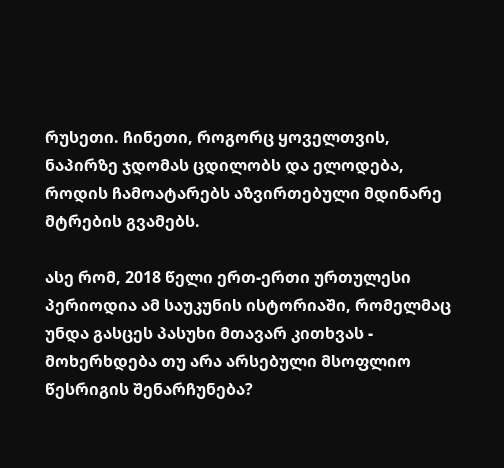რუსეთი. ჩინეთი, როგორც ყოველთვის, ნაპირზე ჯდომას ცდილობს და ელოდება, როდის ჩამოატარებს აზვირთებული მდინარე მტრების გვამებს.

ასე რომ, 2018 წელი ერთ-ერთი ურთულესი პერიოდია ამ საუკუნის ისტორიაში, რომელმაც უნდა გასცეს პასუხი მთავარ კითხვას - მოხერხდება თუ არა არსებული მსოფლიო წესრიგის შენარჩუნება?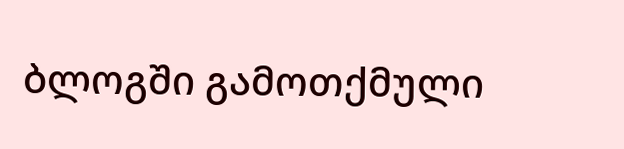ბლოგში გამოთქმული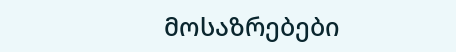მოსაზრებები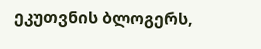ეკუთვნის ბლოგერს,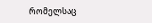რომელსაც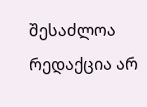შესაძლოა რედაქცია არ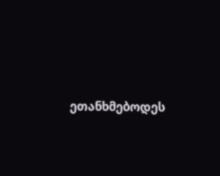ეთანხმებოდეს